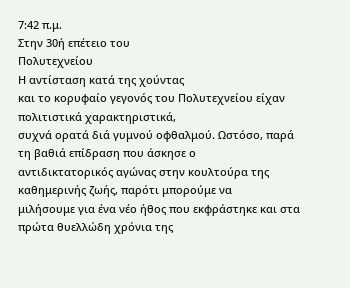7:42 π.μ.
Στην 30ή επέτειο του
Πολυτεχνείου
Η αντίσταση κατά της χούντας
και το κορυφαίο γεγονός του Πολυτεχνείου είχαν πολιτιστικά χαρακτηριστικά,
συχνά ορατά διά γυμνού οφθαλμού. Ωστόσο, παρά τη βαθιά επίδραση που άσκησε ο
αντιδικτατορικός αγώνας στην κουλτούρα της καθημερινής ζωής, παρότι μπορούμε να
μιλήσουμε για ένα νέο ήθος που εκφράστηκε και στα πρώτα θυελλώδη χρόνια της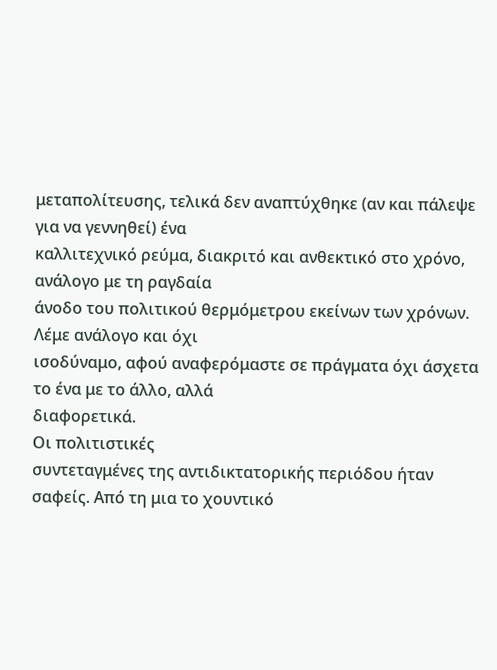μεταπολίτευσης, τελικά δεν αναπτύχθηκε (αν και πάλεψε για να γεννηθεί) ένα
καλλιτεχνικό ρεύμα, διακριτό και ανθεκτικό στο χρόνο, ανάλογο με τη ραγδαία
άνοδο του πολιτικού θερμόμετρου εκείνων των χρόνων. Λέμε ανάλογο και όχι
ισοδύναμο, αφού αναφερόμαστε σε πράγματα όχι άσχετα το ένα με το άλλο, αλλά
διαφορετικά.
Οι πολιτιστικές
συντεταγμένες της αντιδικτατορικής περιόδου ήταν σαφείς. Από τη μια το χουντικό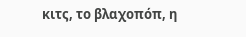κιτς, το βλαχοπόπ, η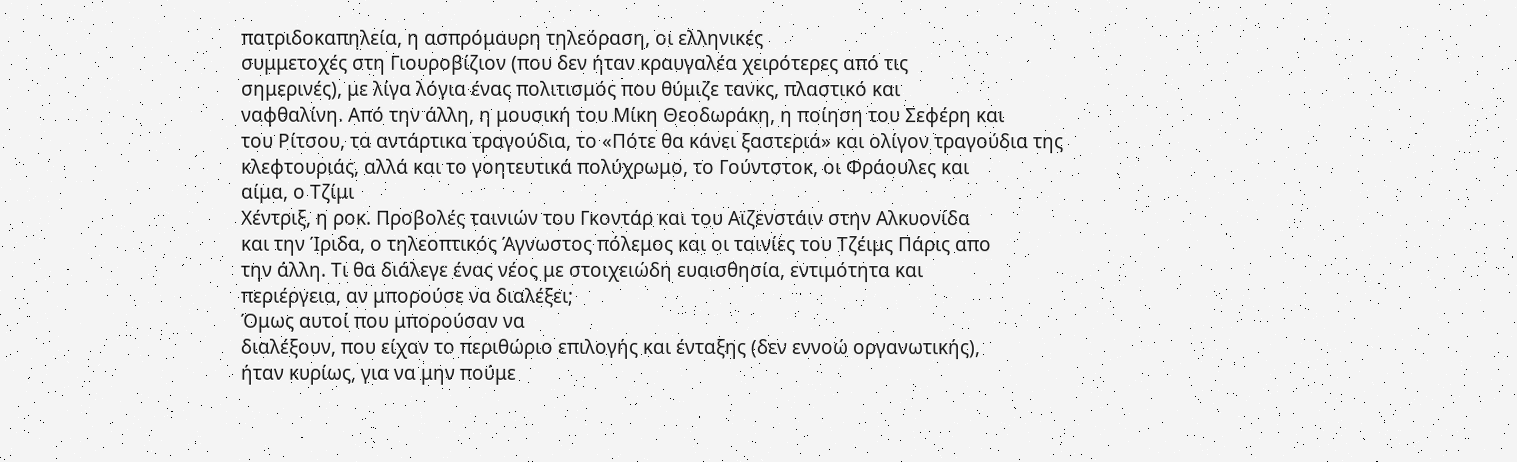πατριδοκαπηλεία, η ασπρόμαυρη τηλεόραση, οι ελληνικές
συμμετοχές στη Γιουροβίζιον (που δεν ήταν κραυγαλέα χειρότερες από τις
σημερινές), με λίγα λόγια ένας πολιτισμός που θύμιζε τανκς, πλαστικό και
ναφθαλίνη. Από την άλλη, η μουσική του Μίκη Θεοδωράκη, η ποίηση του Σεφέρη και
του Ρίτσου, τα αντάρτικα τραγούδια, το «Πότε θα κάνει ξαστεριά» και ολίγον τραγούδια της
κλεφτουριάς, αλλά και το γοητευτικά πολύχρωμο, το Γούντστοκ, οι Φράουλες και
αίμα, ο Τζίμι
Χέντριξ, η ροκ. Προβολές ταινιών του Γκοντάρ και του Αϊζενστάιν στην Αλκυονίδα
και την Ίριδα, ο τηλεοπτικός Άγνωστος πόλεμος και οι ταινίες του Τζέιμς Πάρις απο
την άλλη. Τι θα διάλεγε ένας νέος με στοιχειώδη ευαισθησία, εντιμότητα και
περιέργεια, αν μπορούσε να διαλέξει;
Όμως αυτοί που μπορούσαν να
διαλέξουν, που είχαν το περιθώριο επιλογής και ένταξης (δεν εννοώ οργανωτικής),
ήταν κυρίως, για να μην πούμε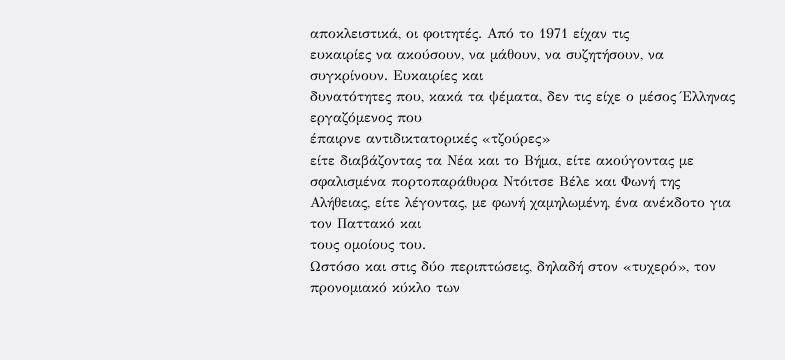αποκλειστικά, οι φοιτητές. Από το 1971 είχαν τις
ευκαιρίες να ακούσουν, να μάθουν, να συζητήσουν, να συγκρίνουν. Ευκαιρίες και
δυνατότητες που, κακά τα ψέματα, δεν τις είχε ο μέσος Έλληνας εργαζόμενος που
έπαιρνε αντιδικτατορικές «τζούρες»
είτε διαβάζοντας τα Νέα και το Βήμα, είτε ακούγοντας με σφαλισμένα πορτοπαράθυρα Ντόιτσε Βέλε και Φωνή της
Αλήθειας, είτε λέγοντας, με φωνή χαμηλωμένη, ένα ανέκδοτο για τον Παττακό και
τους ομοίους του.
Ωστόσο και στις δύο περιπτώσεις, δηλαδή στον «τυχερό», τον
προνομιακό κύκλο των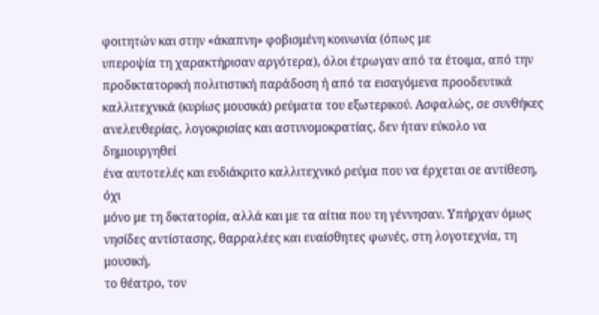φοιτητών και στην «άκαπνη» φοβισμένη κοινωνία (όπως με
υπεροψία τη χαρακτήρισαν αργότερα), όλοι έτρωγαν από τα έτοιμα, από την
προδικτατορική πολιτιστική παράδοση ή από τα εισαγόμενα προοδευτικά
καλλιτεχνικά (κυρίως μουσικά) ρεύματα του εξωτερικού. Ασφαλώς, σε συνθήκες
ανελευθερίας, λογοκρισίας και αστυνομοκρατίας, δεν ήταν εύκολο να δημιουργηθεί
ένα αυτοτελές και ευδιάκριτο καλλιτεχνικό ρεύμα που να έρχεται σε αντίθεση, όχι
μόνο με τη δικτατορία, αλλά και με τα αίτια που τη γέννησαν. Υπήρχαν όμως
νησίδες αντίστασης, θαρραλέες και ευαίσθητες φωνές, στη λογοτεχνία, τη μουσική,
το θέατρο, τον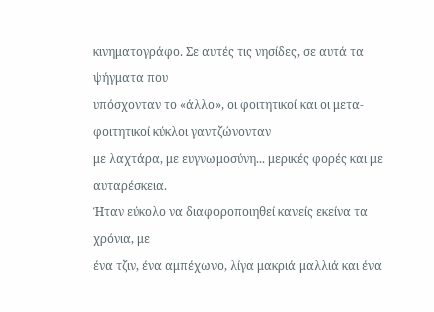κινηματογράφο. Σε αυτές τις νησίδες, σε αυτά τα ψήγματα που
υπόσχονταν το «άλλο», οι φοιτητικοί και οι μετα-φοιτητικοί κύκλοι γαντζώνονταν
με λαχτάρα, με ευγνωμοσύνη... μερικές φορές και με αυταρέσκεια.
Ήταν εύκολο να διαφοροποιηθεί κανείς εκείνα τα χρόνια, με
ένα τζιν, ένα αμπέχωνο, λίγα μακριά μαλλιά και ένα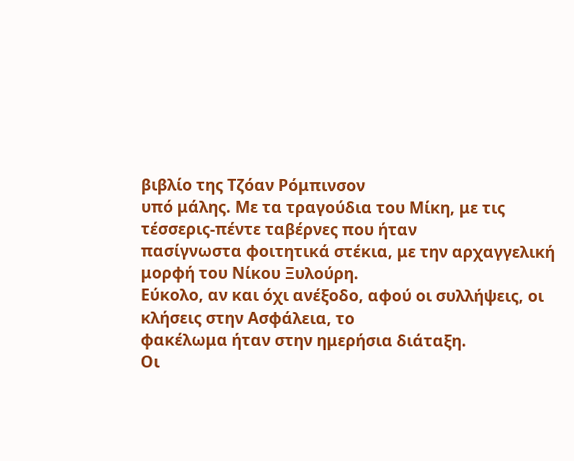βιβλίο της Τζόαν Ρόμπινσον
υπό μάλης. Με τα τραγούδια του Μίκη, με τις τέσσερις-πέντε ταβέρνες που ήταν
πασίγνωστα φοιτητικά στέκια, με την αρχαγγελική μορφή του Νίκου Ξυλούρη.
Εύκολο, αν και όχι ανέξοδο, αφού οι συλλήψεις, οι κλήσεις στην Ασφάλεια, το
φακέλωμα ήταν στην ημερήσια διάταξη.
Οι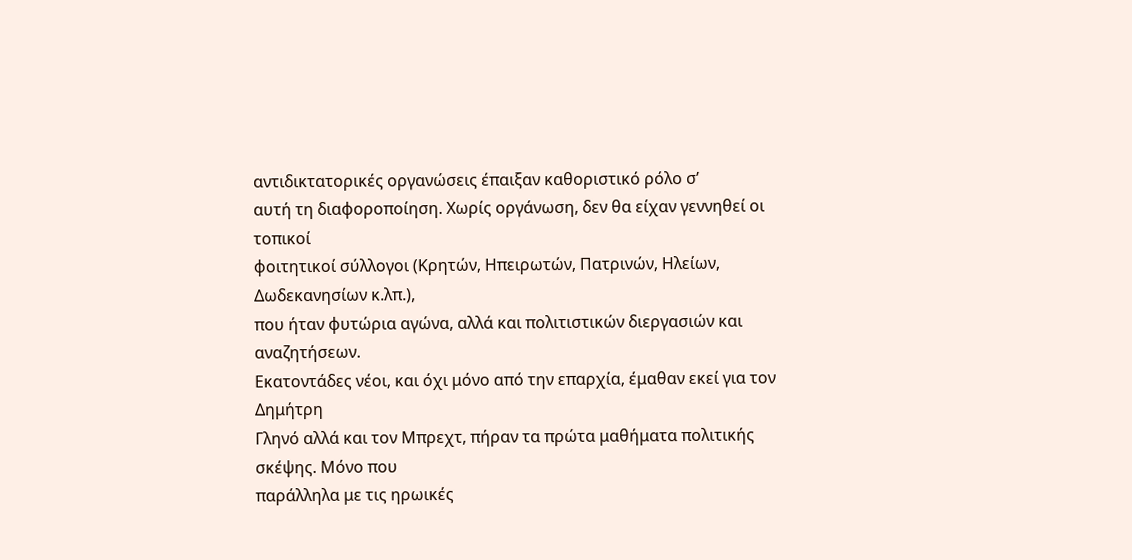αντιδικτατορικές οργανώσεις έπαιξαν καθοριστικό ρόλο σ’
αυτή τη διαφοροποίηση. Χωρίς οργάνωση, δεν θα είχαν γεννηθεί οι τοπικοί
φοιτητικοί σύλλογοι (Κρητών, Ηπειρωτών, Πατρινών, Ηλείων, Δωδεκανησίων κ.λπ.),
που ήταν φυτώρια αγώνα, αλλά και πολιτιστικών διεργασιών και αναζητήσεων.
Εκατοντάδες νέοι, και όχι μόνο από την επαρχία, έμαθαν εκεί για τον Δημήτρη
Γληνό αλλά και τον Μπρεχτ, πήραν τα πρώτα μαθήματα πολιτικής σκέψης. Μόνο που
παράλληλα με τις ηρωικές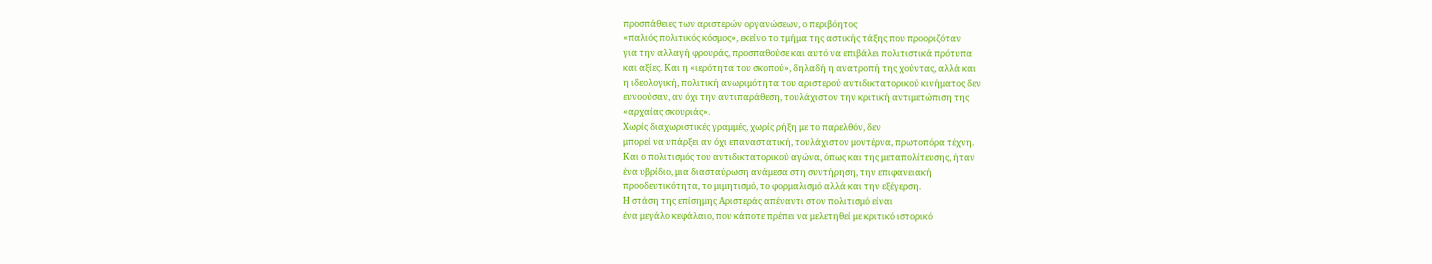προσπάθειες των αριστερών οργανώσεων, ο περιβόητος
«παλιός πολιτικός κόσμος», εκείνο το τμήμα της αστικής τάξης που προοριζόταν
για την αλλαγή φρουράς, προσπαθούσε και αυτό να επιβάλει πολιτιστικά πρότυπα
και αξίες. Και η «ιερότητα του σκοπού», δηλαδή η ανατροπή της χούντας, αλλά και
η ιδεολογική, πολιτική ανωριμότητα του αριστερού αντιδικτατορικού κινήματος δεν
ευνοούσαν, αν όχι την αντιπαράθεση, τουλάχιστον την κριτική αντιμετώπιση της
«αρχαίας σκουριάς».
Χωρίς διαχωριστικές γραμμές, χωρίς ρήξη με το παρελθόν, δεν
μπορεί να υπάρξει αν όχι επαναστατική, τουλάχιστον μοντέρνα, πρωτοπόρα τέχνη.
Και ο πολιτισμός του αντιδικτατορικού αγώνα, όπως και της μεταπολίτευσης, ήταν
ένα υβρίδιο, μια διασταύρωση ανάμεσα στη συντήρηση, την επιφανειακή
προοδευτικότητα, το μιμητισμό, το φορμαλισμό αλλά και την εξέγερση.
Η στάση της επίσημης Αριστεράς απέναντι στον πολιτισμό είναι
ένα μεγάλο κεφάλαιο, που κάποτε πρέπει να μελετηθεί με κριτικό ιστορικό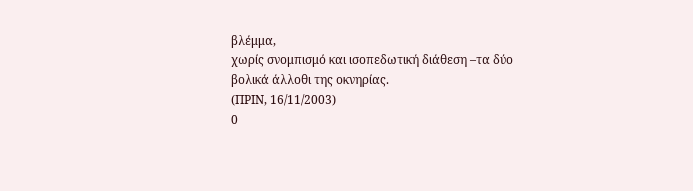βλέμμα,
χωρίς σνομπισμό και ισοπεδωτική διάθεση –τα δύο βολικά άλλοθι της οκνηρίας.
(ΠΡΙΝ, 16/11/2003)
0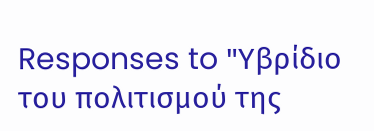Responses to "Υβρίδιο του πολιτισμού της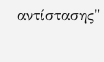αντίστασης"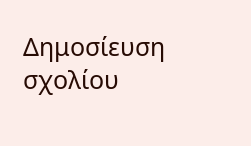Δημοσίευση σχολίου